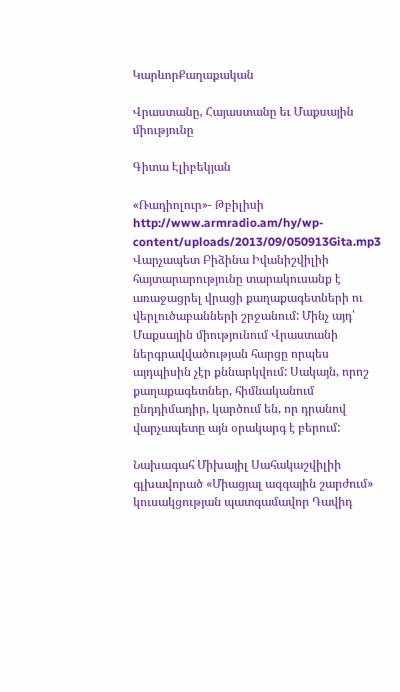ԿարևորՔաղաքական

Վրաստանը, Հայաստանը եւ Մաքսային միությունը

Գիտա Էլիբեկյան

«Ռադիոլուր»- Թբիլիսի
http://www.armradio.am/hy/wp-content/uploads/2013/09/050913Gita.mp3
Վարչապետ Բիձինա Իվանիշվիլիի հայտարարությունը տարակուսանք է առաջացրել վրացի քաղաքագետների ու վերլուծաբանների շրջանում: Մինչ այդ՝ Մաքսային միությունում Վրաստանի ներգրավվածության հարցը որպես այդպիսին չէր քննարկվում: Սակայն, որոշ քաղաքագետներ, հիմնականում ընդդիմադիր, կարծում են, որ դրանով վարչապետը այն օրակարգ է բերում:

Նախագահ Միխայիլ Սահակաշվիլիի գլխավորած «Միացյալ ազգային շարժում» կուսակցության պատգամավոր Դավիդ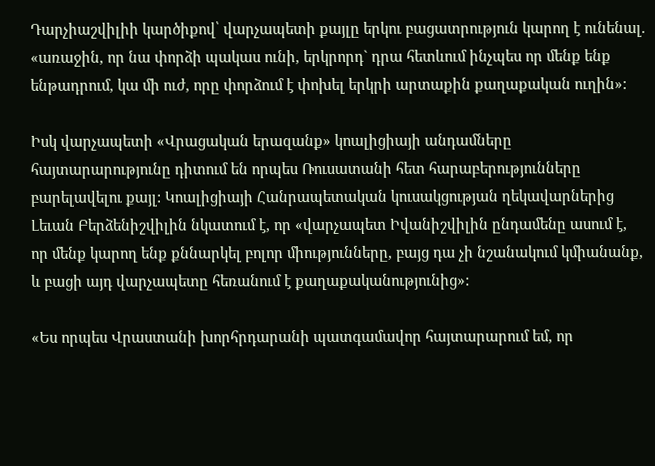Դարչիաշվիլիի կարծիքով՝ վարչապետի քայլը երկու բացատրություն կարող է ունենալ. «առաջին, որ նա փորձի պակաս ունի, երկրորդ` դրա հետևում ինչպես որ մենք ենք ենթադրում, կա մի ուժ, որը փորձում է փոխել երկրի արտաքին քաղաքական ուղին»:

Իսկ վարչապետի «Վրացական երազանք» կոալիցիայի անդամները հայտարարությունը դիտում են որպես Ռուսատանի հետ հարաբերությունները բարելավելու քայլ: Կոալիցիայի Հանրապետական կուսակցության ղեկավարներից Լեւան Բերձենիշվիլին նկատում է, որ «վարչապետ Իվանիշվիլին ընդամենը ասում է, որ մենք կարող ենք քննարկել բոլոր միությունները, բայց դա չի նշանակում կմիանանք, և բացի այդ վարչապետը հեռանում է քաղաքականությունից»:

«Ես որպես Վրաստանի խորհրդարանի պատգամավոր հայտարարում եմ, որ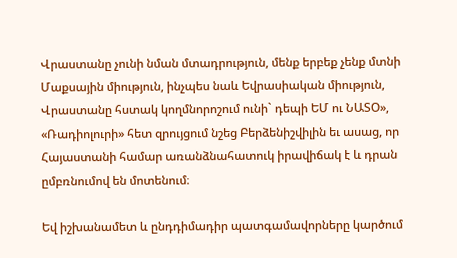Վրաստանը չունի նման մտադրություն, մենք երբեք չենք մտնի Մաքսային միություն, ինչպես նաև Եվրասիական միություն, Վրաստանը հստակ կողմնորոշում ունի` դեպի ԵՄ ու ՆԱՏՕ», «Ռադիոլուրի» հետ զրույցում նշեց Բերձենիշվիլին եւ ասաց, որ Հայաստանի համար առանձնահատուկ իրավիճակ է և դրան ըմբռնումով են մոտենում։

Եվ իշխանամետ և ընդդիմադիր պատգամավորները կարծում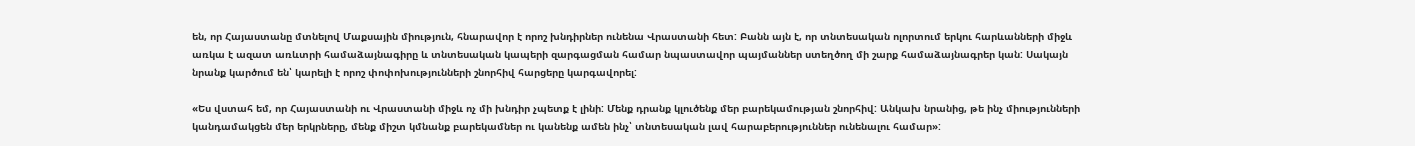են, որ Հայաստանը մտնելով Մաքսային միություն, հնարավոր է որոշ խնդիրներ ունենա Վրաստանի հետ: Բանն այն է, որ տնտեսական ոլորտում երկու հարևանների միջև առկա է ազատ առևտրի համաձայնագիրը և տնտեսական կապերի զարգացման համար նպաստավոր պայմաններ ստեղծող մի շարք համաձայնագրեր կան: Սակայն նրանք կարծում են՝ կարելի է որոշ փոփոխությունների շնորհիվ հարցերը կարգավորել:

«Ես վստահ եմ, որ Հայաստանի ու Վրաստանի միջև ոչ մի խնդիր չպետք է լինի: Մենք դրանք կլուծենք մեր բարեկամության շնորհիվ: Անկախ նրանից, թե ինչ միությունների կանդամակցեն մեր երկրները, մենք միշտ կմնանք բարեկամներ ու կանենք ամեն ինչ՝ տնտեսական լավ հարաբերություններ ունենալու համար»: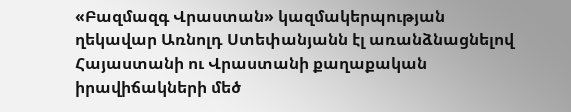«Բազմազգ Վրաստան» կազմակերպության ղեկավար Առնոլդ Ստեփանյանն էլ առանձնացնելով Հայաստանի ու Վրաստանի քաղաքական իրավիճակների մեծ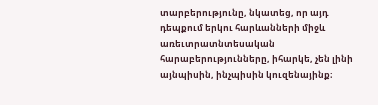տարբերությունը, նկատեց, որ այդ դեպքում երկու հարևանների միջև առեւտրատնտեսական հարաբերությունները, իհարկե, չեն լինի այնպիսին, ինչպիսին կուզենայինք։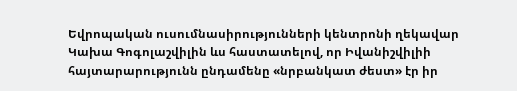Եվրոպական ուսումնասիրությունների կենտրոնի ղեկավար Կախա Գոգոլաշվիլին ևս հաստատելով, որ Իվանիշվիլիի հայտարարությունն ընդամենը «նրբանկատ ժեստ» էր իր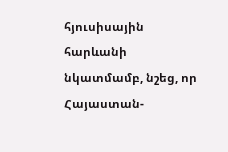հյուսիսային հարևանի նկատմամբ, նշեց, որ Հայաստան-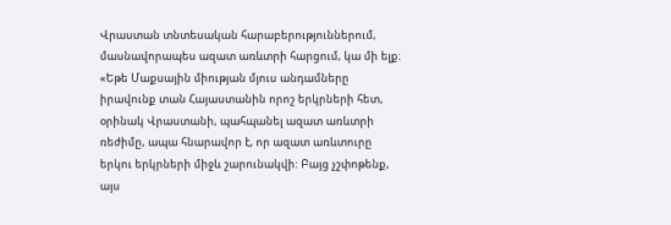Վրաստան տնտեսական հարաբերություններում, մասնավորապես ազատ առևտրի հարցում, կա մի ելք։ «Եթե Մաքսային միության մյուս անդամները իրավունք տան Հայաստանին որոշ երկրների հետ, օրինակ Վրաստանի, պահպանել ազատ առևտրի ռեժիմը, ապա հնարավոր է, որ ազատ առևտուրը երկու երկրների միջև շարունակվի: Բայց չշփոթենք, այս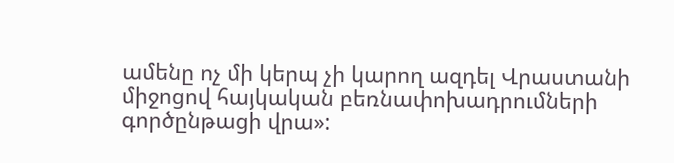ամենը ոչ մի կերպ չի կարող ազդել Վրաստանի միջոցով հայկական բեռնափոխադրումների գործընթացի վրա»: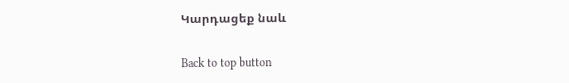Կարդացեք նաև

Back to top button